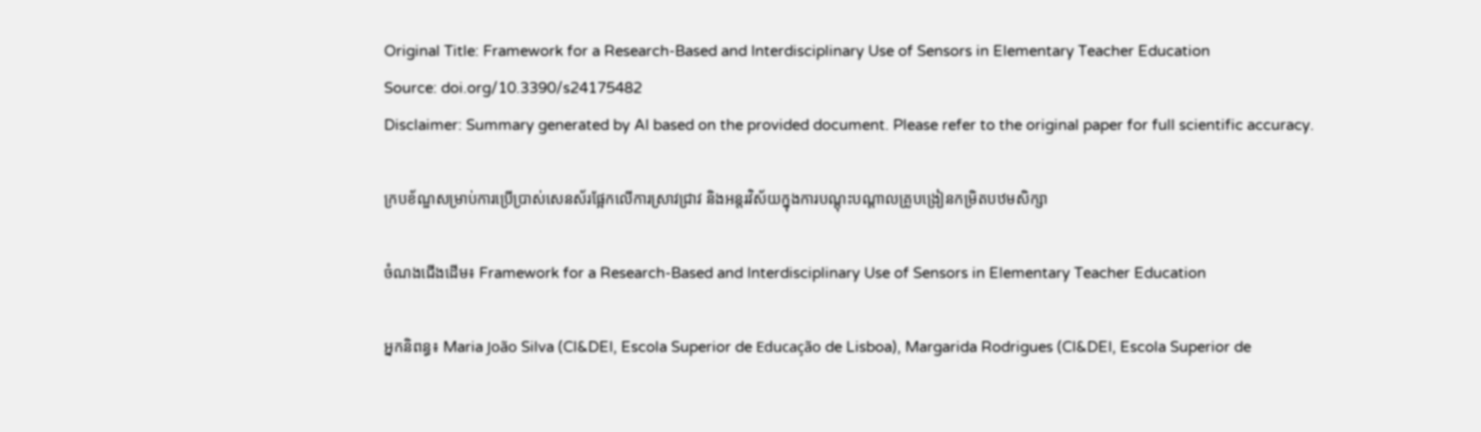Original Title: Framework for a Research-Based and Interdisciplinary Use of Sensors in Elementary Teacher Education
Source: doi.org/10.3390/s24175482
Disclaimer: Summary generated by AI based on the provided document. Please refer to the original paper for full scientific accuracy.

ក្របខ័ណ្ឌសម្រាប់ការប្រើប្រាស់សេនស័រផ្អែកលើការស្រាវជ្រាវ និងអន្តរវិស័យក្នុងការបណ្តុះបណ្តាលគ្រូបង្រៀនកម្រិតបឋមសិក្សា

ចំណងជើងដើម៖ Framework for a Research-Based and Interdisciplinary Use of Sensors in Elementary Teacher Education

អ្នកនិពន្ធ៖ Maria João Silva (CI&DEI, Escola Superior de Educação de Lisboa), Margarida Rodrigues (CI&DEI, Escola Superior de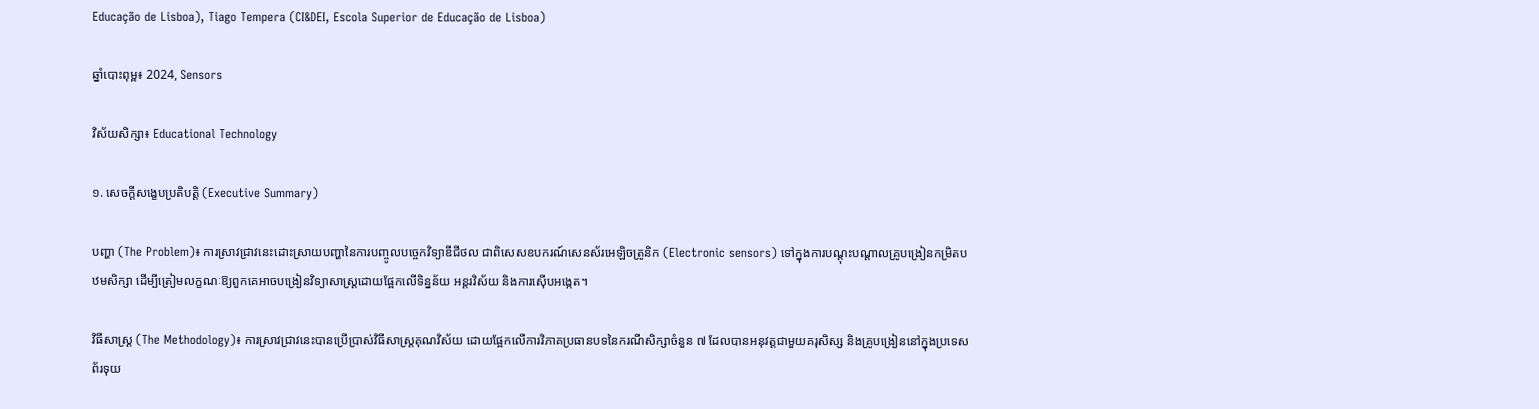Educação de Lisboa), Tiago Tempera (CI&DEI, Escola Superior de Educação de Lisboa)

ឆ្នាំបោះពុម្ព៖ 2024, Sensors

វិស័យសិក្សា៖ Educational Technology

១. សេចក្តីសង្ខេបប្រតិបត្តិ (Executive Summary)

បញ្ហា (The Problem)៖ ការស្រាវជ្រាវនេះដោះស្រាយបញ្ហានៃការបញ្ចូលបច្ចេកវិទ្យាឌីជីថល ជាពិសេសឧបករណ៍សេនស័រអេឡិចត្រូនិក (Electronic sensors) ទៅក្នុងការបណ្តុះបណ្តាលគ្រូបង្រៀនកម្រិតបឋមសិក្សា ដើម្បីត្រៀមលក្ខណៈឱ្យពួកគេអាចបង្រៀនវិទ្យាសាស្ត្រដោយផ្អែកលើទិន្នន័យ អន្តរវិស័យ និងការស៊ើបអង្កេត។

វិធីសាស្ត្រ (The Methodology)៖ ការស្រាវជ្រាវនេះបានប្រើប្រាស់វិធីសាស្ត្រគុណវិស័យ ដោយផ្អែកលើការវិភាគប្រធានបទនៃករណីសិក្សាចំនួន ៧ ដែលបានអនុវត្តជាមួយគរុសិស្ស និងគ្រូបង្រៀននៅក្នុងប្រទេសព័រទុយ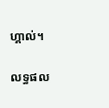ហ្គាល់។

លទ្ធផល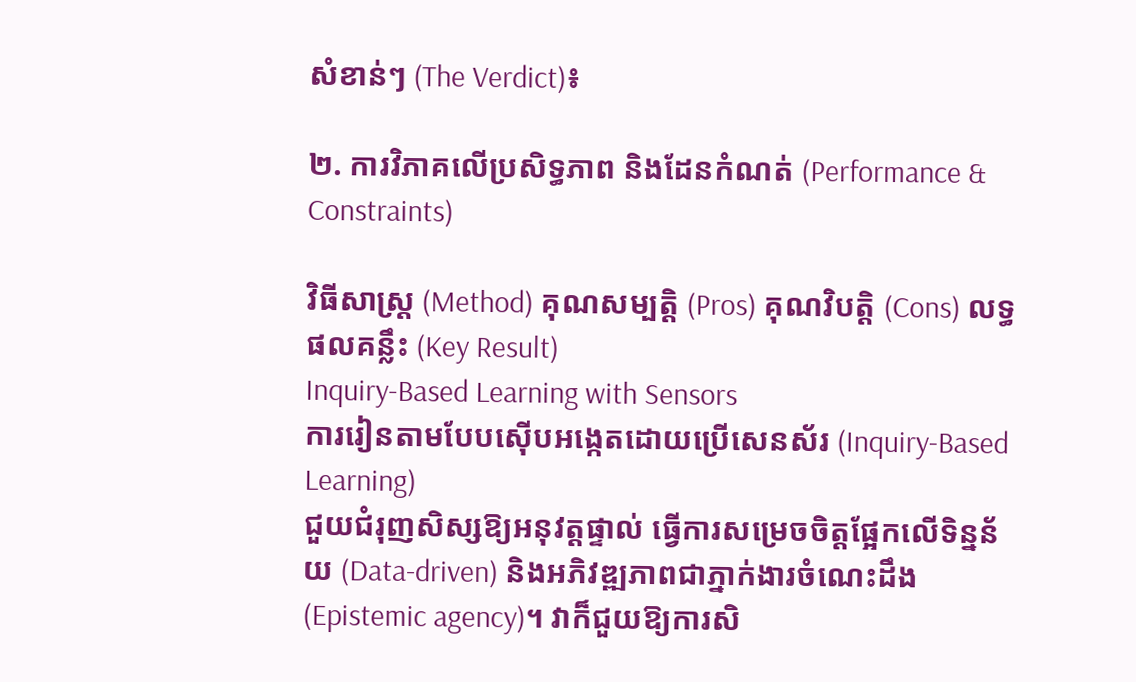សំខាន់ៗ (The Verdict)៖

២. ការវិភាគលើប្រសិទ្ធភាព និងដែនកំណត់ (Performance & Constraints)

វិធីសាស្ត្រ (Method) គុណសម្បត្តិ (Pros) គុណវិបត្តិ (Cons) លទ្ធផលគន្លឹះ (Key Result)
Inquiry-Based Learning with Sensors
ការរៀនតាមបែបស៊ើបអង្កេតដោយប្រើសេនស័រ (Inquiry-Based Learning)
ជួយជំរុញសិស្សឱ្យអនុវត្តផ្ទាល់ ធ្វើការសម្រេចចិត្តផ្អែកលើទិន្នន័យ (Data-driven) និងអភិវឌ្ឍភាពជាភ្នាក់ងារចំណេះដឹង (Epistemic agency)។ វាក៏ជួយឱ្យការសិ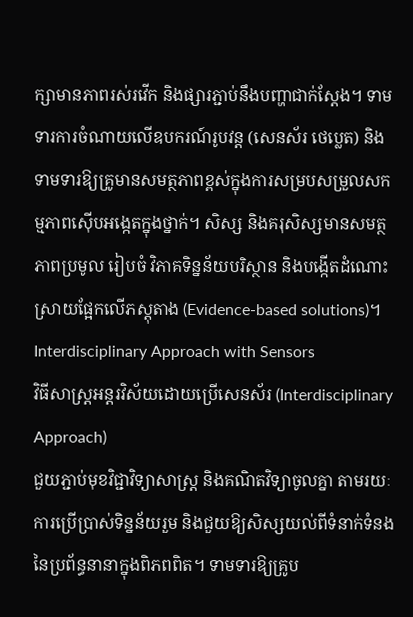ក្សាមានភាពរស់រវើក និងផ្សារភ្ជាប់នឹងបញ្ហាជាក់ស្តែង។ ទាមទារការចំណាយលើឧបករណ៍រូបវន្ត (សេនស័រ ថេប្លេត) និងទាមទារឱ្យគ្រូមានសមត្ថភាពខ្ពស់ក្នុងការសម្របសម្រួលសកម្មភាពស៊ើបអង្កេតក្នុងថ្នាក់។ សិស្ស និងគរុសិស្សមានសមត្ថភាពប្រមូល រៀបចំ វិភាគទិន្នន័យបរិស្ថាន និងបង្កើតដំណោះស្រាយផ្អែកលើភស្តុតាង (Evidence-based solutions)។
Interdisciplinary Approach with Sensors
វិធីសាស្ត្រអន្តរវិស័យដោយប្រើសេនស័រ (Interdisciplinary Approach)
ជួយភ្ជាប់មុខវិជ្ជាវិទ្យាសាស្ត្រ និងគណិតវិទ្យាចូលគ្នា តាមរយៈការប្រើប្រាស់ទិន្នន័យរួម និងជួយឱ្យសិស្សយល់ពីទំនាក់ទំនងនៃប្រព័ន្ធនានាក្នុងពិភពពិត។ ទាមទារឱ្យគ្រូប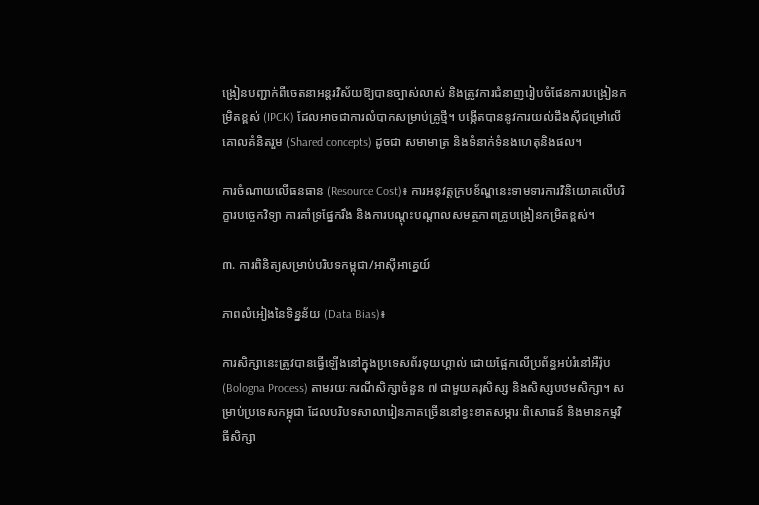ង្រៀនបញ្ជាក់ពីចេតនាអន្តរវិស័យឱ្យបានច្បាស់លាស់ និងត្រូវការជំនាញរៀបចំផែនការបង្រៀនកម្រិតខ្ពស់ (IPCK) ដែលអាចជាការលំបាកសម្រាប់គ្រូថ្មី។ បង្កើតបាននូវការយល់ដឹងស៊ីជម្រៅលើគោលគំនិតរួម (Shared concepts) ដូចជា សមាមាត្រ និងទំនាក់ទំនងហេតុនិងផល។

ការចំណាយលើធនធាន (Resource Cost)៖ ការអនុវត្តក្របខ័ណ្ឌនេះទាមទារការវិនិយោគលើបរិក្ខារបច្ចេកវិទ្យា ការគាំទ្រផ្នែករឹង និងការបណ្តុះបណ្តាលសមត្ថភាពគ្រូបង្រៀនកម្រិតខ្ពស់។

៣. ការពិនិត្យសម្រាប់បរិបទកម្ពុជា/អាស៊ីអាគ្នេយ៍

ភាពលំអៀងនៃទិន្នន័យ (Data Bias)៖

ការសិក្សានេះត្រូវបានធ្វើឡើងនៅក្នុងប្រទេសព័រទុយហ្គាល់ ដោយផ្អែកលើប្រព័ន្ធអប់រំនៅអឺរ៉ុប (Bologna Process) តាមរយៈករណីសិក្សាចំនួន ៧ ជាមួយគរុសិស្ស និងសិស្សបឋមសិក្សា។ សម្រាប់ប្រទេសកម្ពុជា ដែលបរិបទសាលារៀនភាគច្រើននៅខ្វះខាតសម្ភារៈពិសោធន៍ និងមានកម្មវិធីសិក្សា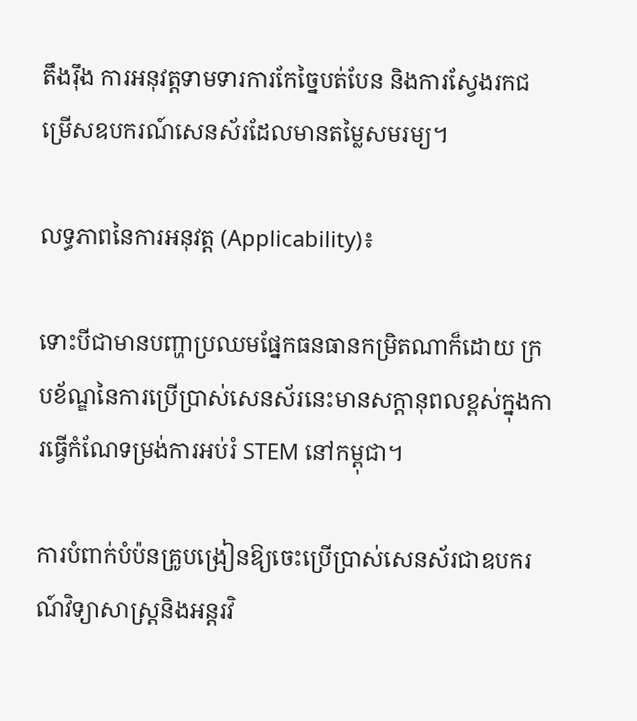តឹងរ៉ឹង ការអនុវត្តទាមទារការកែច្នៃបត់បែន និងការស្វែងរកជម្រើសឧបករណ៍សេនស័រដែលមានតម្លៃសមរម្យ។

លទ្ធភាពនៃការអនុវត្ត (Applicability)៖

ទោះបីជាមានបញ្ហាប្រឈមផ្នែកធនធានកម្រិតណាក៏ដោយ ក្របខ័ណ្ឌនៃការប្រើប្រាស់សេនស័រនេះមានសក្តានុពលខ្ពស់ក្នុងការធ្វើកំណែទម្រង់ការអប់រំ STEM នៅកម្ពុជា។

ការបំពាក់បំប៉នគ្រូបង្រៀនឱ្យចេះប្រើប្រាស់សេនស័រជាឧបករណ៍វិទ្យាសាស្ត្រនិងអន្តរវិ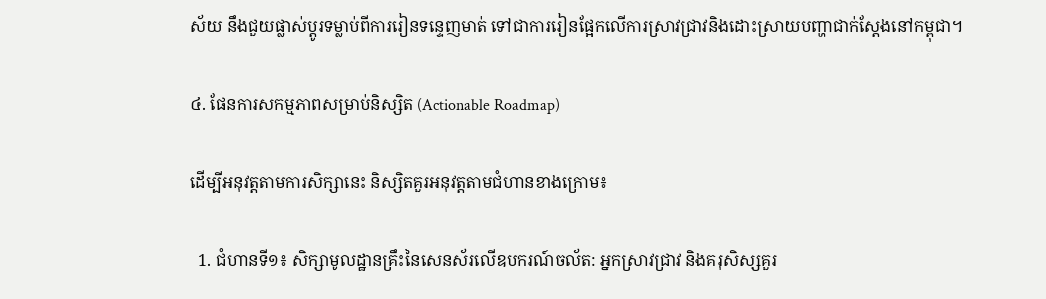ស័យ នឹងជួយផ្លាស់ប្តូរទម្លាប់ពីការរៀនទន្ទេញមាត់ ទៅជាការរៀនផ្អែកលើការស្រាវជ្រាវនិងដោះស្រាយបញ្ហាជាក់ស្តែងនៅកម្ពុជា។

៤. ផែនការសកម្មភាពសម្រាប់និស្សិត (Actionable Roadmap)

ដើម្បីអនុវត្តតាមការសិក្សានេះ និស្សិតគួរអនុវត្តតាមជំហានខាងក្រោម៖

  1. ជំហានទី១៖ សិក្សាមូលដ្ឋានគ្រឹះនៃសេនស័រលើឧបករណ៍ចល័ត: អ្នកស្រាវជ្រាវ និងគរុសិស្សគួរ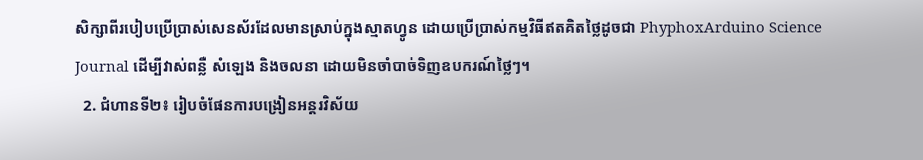សិក្សាពីរបៀបប្រើប្រាស់សេនស័រដែលមានស្រាប់ក្នុងស្មាតហ្វូន ដោយប្រើប្រាស់កម្មវិធីឥតគិតថ្លៃដូចជា PhyphoxArduino Science Journal ដើម្បីវាស់ពន្លឺ សំឡេង និងចលនា ដោយមិនចាំបាច់ទិញឧបករណ៍ថ្លៃៗ។
  2. ជំហានទី២៖ រៀបចំផែនការបង្រៀនអន្តរវិស័យ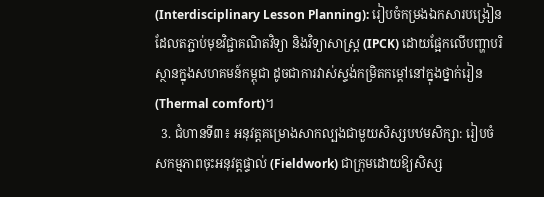(Interdisciplinary Lesson Planning): រៀបចំកម្រងឯកសារបង្រៀនដែលតភ្ជាប់មុខវិជ្ជាគណិតវិទ្យា និងវិទ្យាសាស្ត្រ (IPCK) ដោយផ្អែកលើបញ្ហាបរិស្ថានក្នុងសហគមន៍កម្ពុជា ដូចជាការវាស់ស្ទង់កម្រិតកម្តៅនៅក្នុងថ្នាក់រៀន (Thermal comfort)។
  3. ជំហានទី៣៖ អនុវត្តគម្រោងសាកល្បងជាមួយសិស្សបឋមសិក្សា: រៀបចំសកម្មភាពចុះអនុវត្តផ្ទាល់ (Fieldwork) ជាក្រុមដោយឱ្យសិស្ស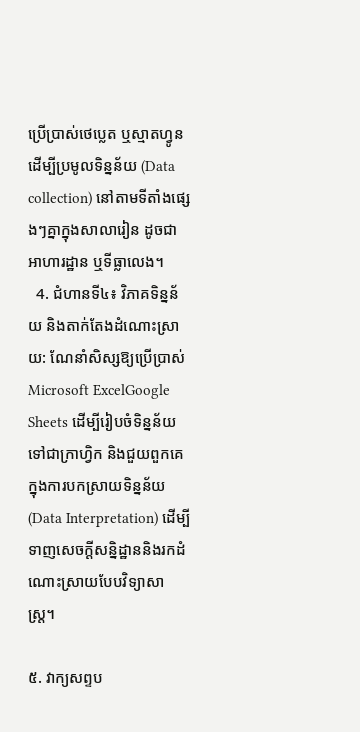ប្រើប្រាស់ថេប្លេត ឬស្មាតហ្វូនដើម្បីប្រមូលទិន្នន័យ (Data collection) នៅតាមទីតាំងផ្សេងៗគ្នាក្នុងសាលារៀន ដូចជាអាហារដ្ឋាន ឬទីធ្លាលេង។
  4. ជំហានទី៤៖ វិភាគទិន្នន័យ និងតាក់តែងដំណោះស្រាយ: ណែនាំសិស្សឱ្យប្រើប្រាស់ Microsoft ExcelGoogle Sheets ដើម្បីរៀបចំទិន្នន័យទៅជាក្រាហ្វិក និងជួយពួកគេក្នុងការបកស្រាយទិន្នន័យ (Data Interpretation) ដើម្បីទាញសេចក្តីសន្និដ្ឋាននិងរកដំណោះស្រាយបែបវិទ្យាសាស្ត្រ។

៥. វាក្យសព្ទប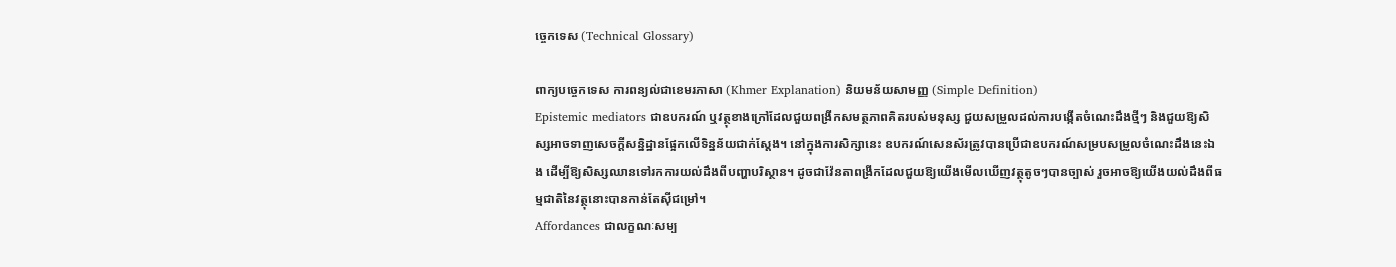ច្ចេកទេស (Technical Glossary)

ពាក្យបច្ចេកទេស ការពន្យល់ជាខេមរភាសា (Khmer Explanation) និយមន័យសាមញ្ញ (Simple Definition)
Epistemic mediators ជាឧបករណ៍ ឬវត្ថុខាងក្រៅដែលជួយពង្រីកសមត្ថភាពគិតរបស់មនុស្ស ជួយសម្រួលដល់ការបង្កើតចំណេះដឹងថ្មីៗ និងជួយឱ្យសិស្សអាចទាញសេចក្តីសន្និដ្ឋានផ្អែកលើទិន្នន័យជាក់ស្តែង។ នៅក្នុងការសិក្សានេះ ឧបករណ៍សេនស័រត្រូវបានប្រើជាឧបករណ៍សម្របសម្រួលចំណេះដឹងនេះឯង ដើម្បីឱ្យសិស្សឈានទៅរកការយល់ដឹងពីបញ្ហាបរិស្ថាន។ ដូចជាវ៉ែនតាពង្រីកដែលជួយឱ្យយើងមើលឃើញវត្ថុតូចៗបានច្បាស់ រួចអាចឱ្យយើងយល់ដឹងពីធម្មជាតិនៃវត្ថុនោះបានកាន់តែស៊ីជម្រៅ។
Affordances ជាលក្ខណៈសម្ប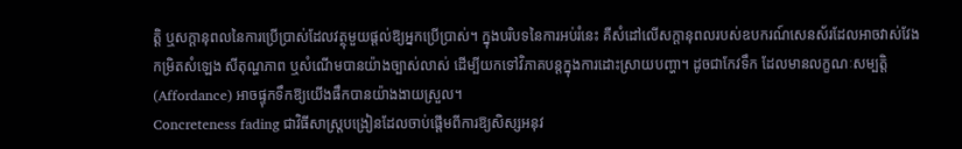ត្តិ ឬសក្តានុពលនៃការប្រើប្រាស់ដែលវត្ថុមួយផ្តល់ឱ្យអ្នកប្រើប្រាស់។ ក្នុងបរិបទនៃការអប់រំនេះ គឺសំដៅលើសក្តានុពលរបស់ឧបករណ៍សេនស័រដែលអាចវាស់វែងកម្រិតសំឡេង សីតុណ្ហភាព ឬសំណើមបានយ៉ាងច្បាស់លាស់ ដើម្បីយកទៅវិភាគបន្តក្នុងការដោះស្រាយបញ្ហា។ ដូចជាកែវទឹក ដែលមានលក្ខណៈសម្បត្តិ (Affordance) អាចផ្ទុកទឹកឱ្យយើងផឹកបានយ៉ាងងាយស្រួល។
Concreteness fading ជាវិធីសាស្ត្របង្រៀនដែលចាប់ផ្តើមពីការឱ្យសិស្សអនុវ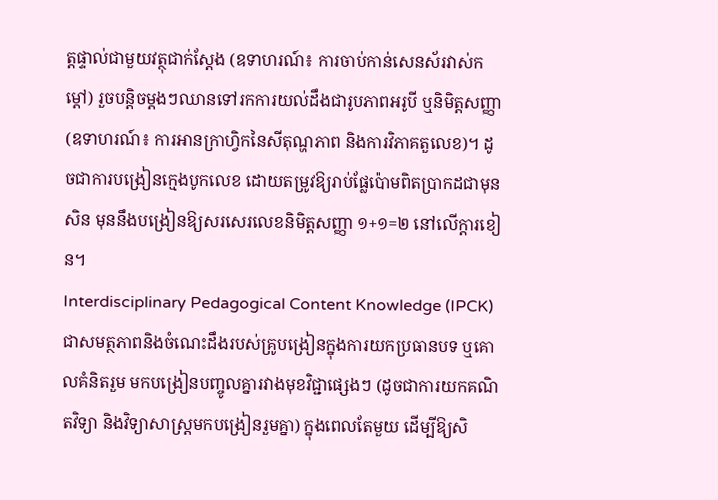ត្តផ្ទាល់ជាមួយវត្ថុជាក់ស្តែង (ឧទាហរណ៍៖ ការចាប់កាន់សេនស័រវាស់កម្តៅ) រួចបន្តិចម្តងៗឈានទៅរកការយល់ដឹងជារូបភាពអរូបី ឬនិមិត្តសញ្ញា (ឧទាហរណ៍៖ ការអានក្រាហ្វិកនៃសីតុណ្ហភាព និងការវិភាគតួលេខ)។ ដូចជាការបង្រៀនក្មេងបូកលេខ ដោយតម្រូវឱ្យរាប់ផ្លែប៉ោមពិតប្រាកដជាមុនសិន មុននឹងបង្រៀនឱ្យសរសេរលេខនិមិត្តសញ្ញា ១+១=២ នៅលើក្តារខៀន។
Interdisciplinary Pedagogical Content Knowledge (IPCK) ជាសមត្ថភាពនិងចំណេះដឹងរបស់គ្រូបង្រៀនក្នុងការយកប្រធានបទ ឬគោលគំនិតរួម មកបង្រៀនបញ្ចូលគ្នារវាងមុខវិជ្ជាផ្សេងៗ (ដូចជាការយកគណិតវិទ្យា និងវិទ្យាសាស្ត្រមកបង្រៀនរួមគ្នា) ក្នុងពេលតែមួយ ដើម្បីឱ្យសិ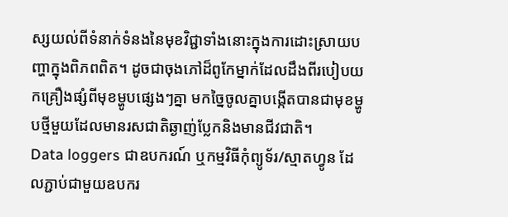ស្សយល់ពីទំនាក់ទំនងនៃមុខវិជ្ជាទាំងនោះក្នុងការដោះស្រាយបញ្ហាក្នុងពិភពពិត។ ដូចជាចុងភៅដ៏ពូកែម្នាក់ដែលដឹងពីរបៀបយកគ្រឿងផ្សំពីមុខម្ហូបផ្សេងៗគ្នា មកច្នៃចូលគ្នាបង្កើតបានជាមុខម្ហូបថ្មីមួយដែលមានរសជាតិឆ្ងាញ់ប្លែកនិងមានជីវជាតិ។
Data loggers ជាឧបករណ៍ ឬកម្មវិធីកុំព្យូទ័រ/ស្មាតហ្វូន ដែលភ្ជាប់ជាមួយឧបករ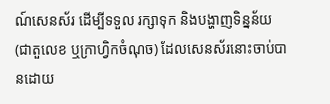ណ៍សេនស័រ ដើម្បីទទួល រក្សាទុក និងបង្ហាញទិន្នន័យ (ជាតួលេខ ឬក្រាហ្វិកចំណុច) ដែលសេនស័រនោះចាប់បានដោយ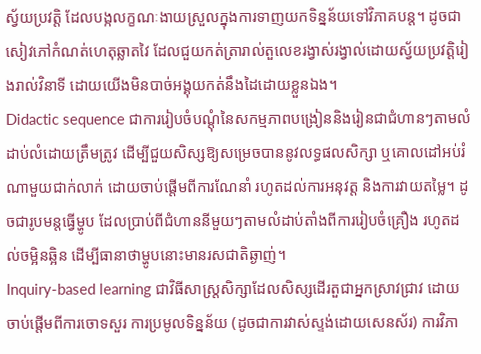ស្វ័យប្រវត្តិ ដែលបង្កលក្ខណៈងាយស្រួលក្នុងការទាញយកទិន្នន័យទៅវិភាគបន្ត។ ដូចជាសៀវភៅកំណត់ហេតុឆ្លាតវៃ ដែលជួយកត់ត្រារាល់តួលេខរង្វាស់រង្វាល់ដោយស្វ័យប្រវត្តិរៀងរាល់វិនាទី ដោយយើងមិនបាច់អង្គុយកត់នឹងដៃដោយខ្លួនឯង។
Didactic sequence ជាការរៀបចំបណ្តុំនៃសកម្មភាពបង្រៀននិងរៀនជាជំហានៗតាមលំដាប់លំដោយត្រឹមត្រូវ ដើម្បីជួយសិស្សឱ្យសម្រេចបាននូវលទ្ធផលសិក្សា ឬគោលដៅអប់រំណាមួយជាក់លាក់ ដោយចាប់ផ្តើមពីការណែនាំ រហូតដល់ការអនុវត្ត និងការវាយតម្លៃ។ ដូចជារូបមន្តធ្វើម្ហូប ដែលប្រាប់ពីជំហាននីមួយៗតាមលំដាប់តាំងពីការរៀបចំគ្រឿង រហូតដល់ចម្អិនឆ្អិន ដើម្បីធានាថាម្ហូបនោះមានរសជាតិឆ្ងាញ់។
Inquiry-based learning ជាវិធីសាស្ត្រសិក្សាដែលសិស្សដើរតួជាអ្នកស្រាវជ្រាវ ដោយចាប់ផ្តើមពីការចោទសួរ ការប្រមូលទិន្នន័យ (ដូចជាការវាស់ស្ទង់ដោយសេនស័រ) ការវិភា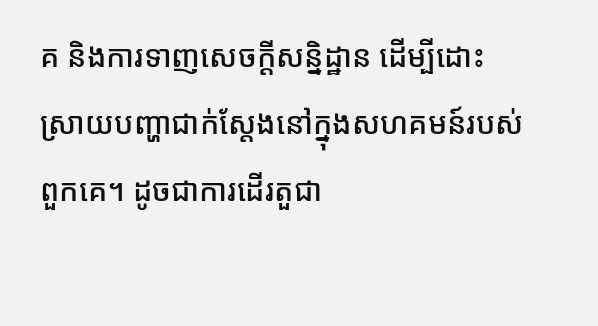គ និងការទាញសេចក្តីសន្និដ្ឋាន ដើម្បីដោះស្រាយបញ្ហាជាក់ស្តែងនៅក្នុងសហគមន៍របស់ពួកគេ។ ដូចជាការដើរតួជា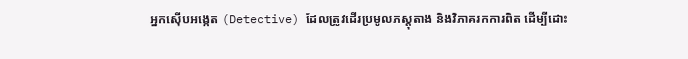អ្នកស៊ើបអង្កេត (Detective) ដែលត្រូវដើរប្រមូលភស្តុតាង និងវិភាគរកការពិត ដើម្បីដោះ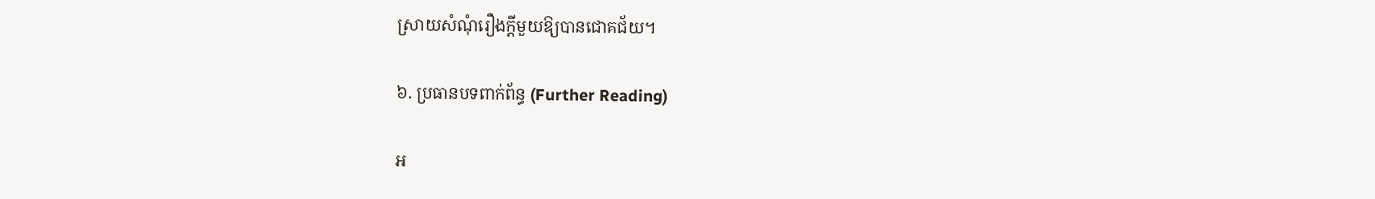ស្រាយសំណុំរឿងក្តីមួយឱ្យបានជោគជ័យ។

៦. ប្រធានបទពាក់ព័ន្ធ (Further Reading)

អ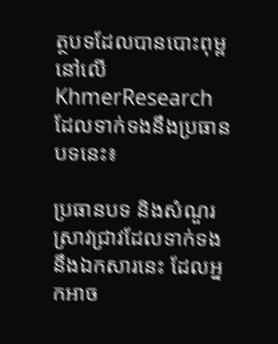ត្ថបទដែលបានបោះពុម្ពនៅលើ KhmerResearch ដែលទាក់ទងនឹងប្រធានបទនេះ៖

ប្រធានបទ និងសំណួរស្រាវជ្រាវដែលទាក់ទងនឹងឯកសារនេះ ដែលអ្នកអាច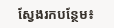ស្វែងរកបន្ថែម៖